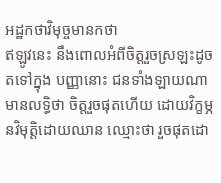អដ្ឋកថាវិមុច្ចមានកថា
ឥឡូវនេះ នឹងពោលអំពីចិត្តរួចស្រឡះដូចតទៅក្នុង បញ្ញានោះ ជនទាំងឡាយណា មានលទ្ធិថា ចិត្តរួចផុតហើយ ដោយវិក្ខម្ភនវិមុត្តិដោយឈាន ឈ្មោះថា រួចផុតដោ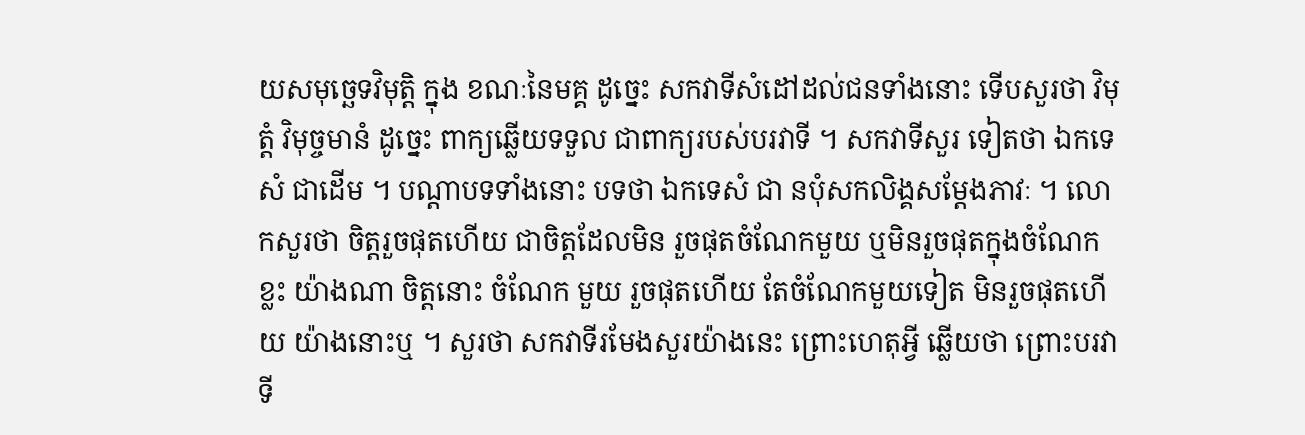យសមុច្ឆេទវិមុត្តិ ក្នុង ខណៈនៃមគ្គ ដូច្នេះ សកវាទីសំដៅដល់ជនទាំងនោះ ទើបសួរថា វិមុត្តំ វិមុច្ចមានំ ដូច្នេះ ពាក្យឆ្លើយទទួល ជាពាក្យរបស់បរវាទី ។ សកវាទីសួរ ទៀតថា ឯកទេសំ ជាដើម ។ បណ្តាបទទាំងនោះ បទថា ឯកទេសំ ជា នបុំសកលិង្គសម្តែងភាវៈ ។ លោកសួរថា ចិត្តរួចផុតហើយ ជាចិត្តដែលមិន រួចផុតចំណែកមួយ ឬមិនរួចផុតក្នុងចំណែកខ្លះ យ៉ាងណា ចិត្តនោះ ចំណែក មួយ រួចផុតហើយ តែចំណែកមួយទៀត មិនរួចផុតហើយ យ៉ាងនោះឬ ។ សួរថា សកវាទីរមែងសួរយ៉ាងនេះ ព្រោះហេតុអ្វី ឆ្លើយថា ព្រោះបរវាទី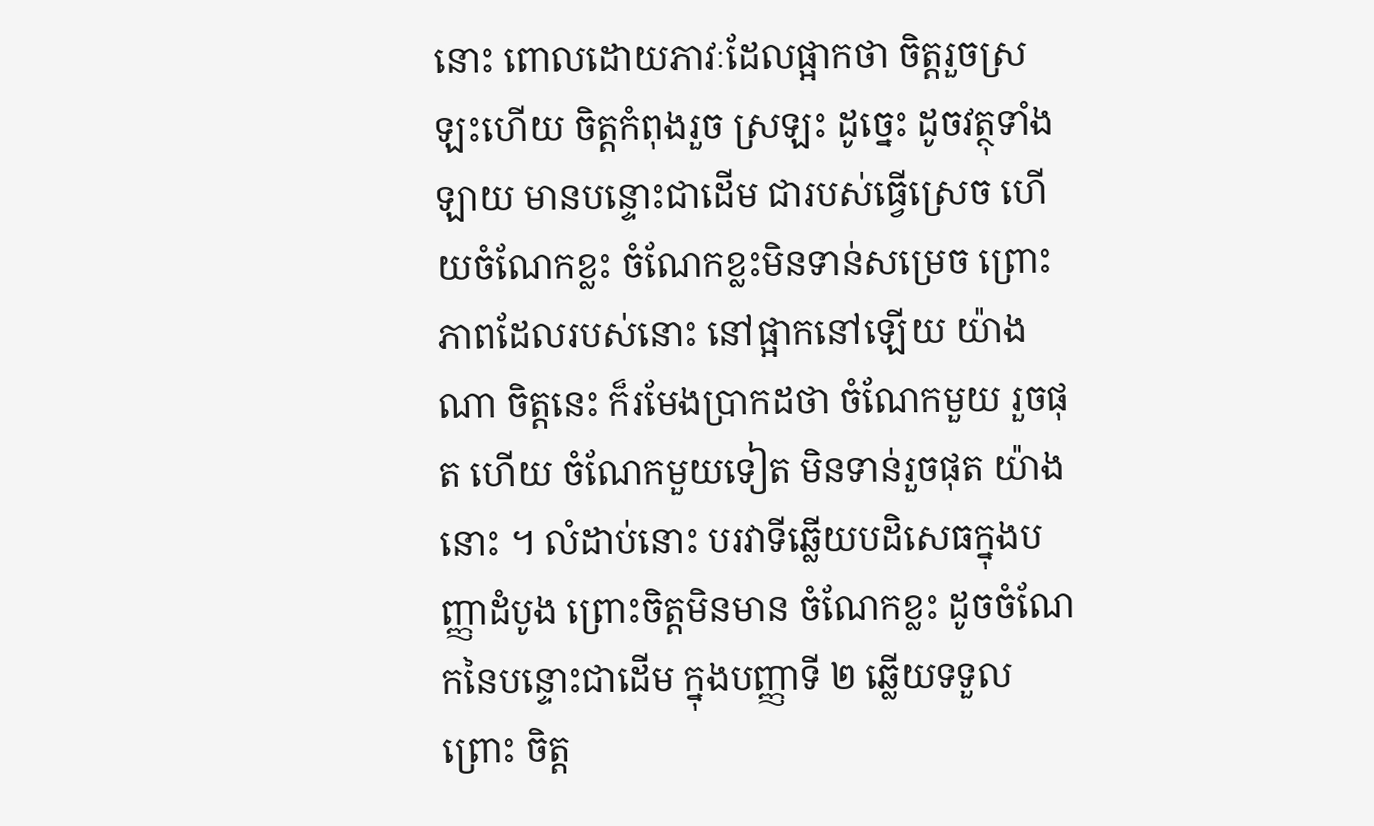នោះ ពោលដោយភាវៈដែលផ្អាកថា ចិត្តរួចស្រឡះហើយ ចិត្តកំពុងរួច ស្រឡះ ដូច្នេះ ដូចវត្ថុទាំងឡាយ មានបន្ទោះជាដើម ជារបស់ធ្វើស្រេច ហើយចំណែកខ្លះ ចំណែកខ្លះមិនទាន់សម្រេច ព្រោះភាពដែលរបស់នោះ នៅផ្អាកនៅឡើយ យ៉ាងណា ចិត្តនេះ ក៏រមែងប្រាកដថា ចំណែកមួយ រួចផុត ហើយ ចំណែកមួយទៀត មិនទាន់រួចផុត យ៉ាងនោះ ។ លំដាប់នោះ បរវាទីឆ្លើយបដិសេធក្នុងបញ្ញាដំបូង ព្រោះចិត្តមិនមាន ចំណែកខ្លះ ដូចចំណែកនៃបន្ទោះជាដើម ក្នុងបញ្ញាទី ២ ឆ្លើយទទួល ព្រោះ ចិត្ត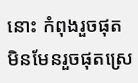នោះ កំពុងរួចផុត មិនមែនរួចផុតស្រេ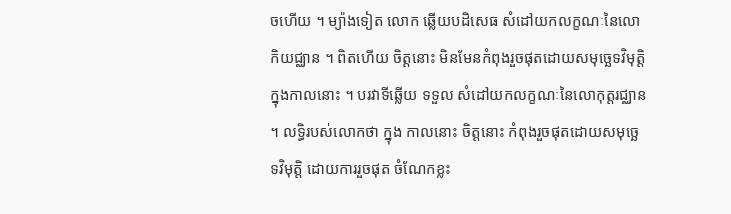ចហើយ ។ ម្យ៉ាងទៀត លោក ឆ្លើយបដិសេធ សំដៅយកលក្ខណៈនៃលោកិយជ្ឈាន ។ ពិតហើយ ចិត្តនោះ មិនមែនកំពុងរួចផុតដោយសមុច្ឆេទវិមុត្តិ ក្នុងកាលនោះ ។ បរវាទីឆ្លើយ ទទួល សំដៅយកលក្ខណៈនៃលោកុត្តរជ្ឈាន ។ លទ្ធិរបស់លោកថា ក្នុង កាលនោះ ចិត្តនោះ កំពុងរួចផុតដោយសមុច្ឆេទវិមុត្តិ ដោយការរួចផុត ចំណែកខ្លះ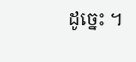ដូច្នេះ ។